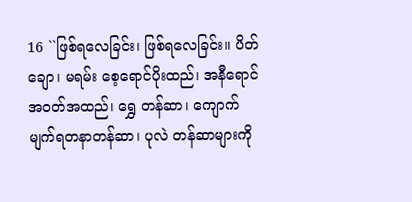16 ``ဖြစ်ရလေခြင်း၊ ဖြစ်ရလေခြင်း။ ပိတ်ချော၊ မရမ်း စေ့ရောင်ပိုးထည်၊ အနီရောင်အဝတ်အထည်၊ ရွှေ တန်ဆာ၊ ကျောက်မျက်ရတနာတန်ဆာ၊ ပုလဲ တန်ဆာများကို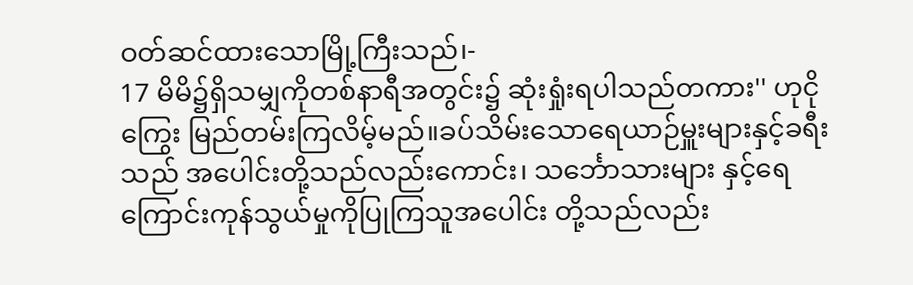ဝတ်ဆင်ထားသောမြို့ကြီးသည်၊-
17 မိမိ၌ရှိသမျှကိုတစ်နာရီအတွင်း၌ ဆုံးရှုံးရပါသည်တကား'' ဟုငိုကြွေး မြည်တမ်းကြလိမ့်မည်။ခပ်သိမ်းသောရေယာဉ်မှူးများနှင့်ခရီးသည် အပေါင်းတို့သည်လည်းကောင်း၊ သင်္ဘောသားများ နှင့်ရေကြောင်းကုန်သွယ်မှုကိုပြုကြသူအပေါင်း တို့သည်လည်း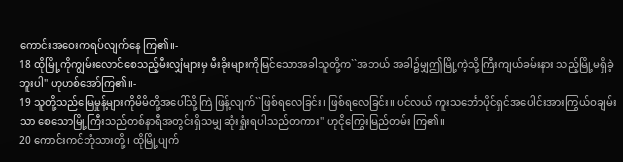ကောင်းအဝေးကရပ်လျက်နေ ကြ၏။-
18 ထိုမြို့ကိုကျွမ်းလောင်စေသည့်မီးလျှံများမှ မီးခိုးများကိုမြင်သောအခါသူတို့က``အဘယ် အခါ၌မျှဤမြို့ကဲ့သို့ကြီးကျယ်ခမ်းနား သည့်မြို့မရှိခဲ့ဘူးပါ'' ဟုဟစ်အော်ကြ၏။-
19 သူတို့သည်မြေမှုန့်များကိုမိမိတို့အပေါ်သို့ကြဲ ဖြန့်လျက်``ဖြစ်ရလေခြင်း၊ ဖြစ်ရလေခြင်း။ ပင်လယ် ကူးသင်္ဘောပိုင်ရှင်အပေါင်းအားကြွယ်ဝချမ်းသာ စေသောမြို့ကြီးသည်တစ်နာရီအတွင်းရှိသမျှ ဆုံးရှုံးရပါသည်တကား'' ဟုငိုကြွေးမြည်တမ်း ကြ၏။
20 ကောင်းကင်ဘုံသားတို့၊ ထိုမြို့ပျက်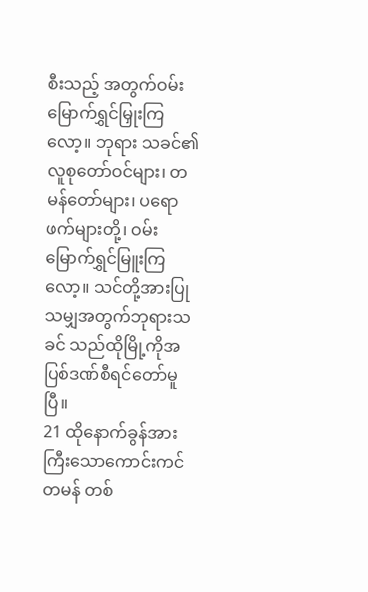စီးသည့် အတွက်ဝမ်းမြောက်ရွှင်မြှုးကြလော့။ ဘုရား သခင်၏လူစုတော်ဝင်များ၊ တမန်တော်များ၊ ပရောဖက်များတို့၊ ဝမ်းမြောက်ရွှင်မြူးကြလော့။ သင်တို့အားပြုသမျှအတွက်ဘုရားသခင် သည်ထိုမြို့ကိုအပြစ်ဒဏ်စီရင်တော်မူပြီ။
21 ထိုနောက်ခွန်အားကြီးသောကောင်းကင်တမန် တစ်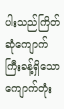ပါးသည်ကြိတ်ဆုံကျောက်ကြီးခန့်ရှိသော ကျောက်တုံး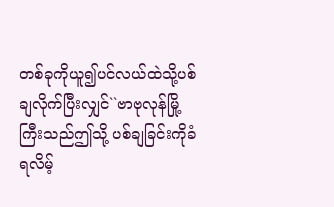တစ်ခုကိုယူ၍ပင်လယ်ထဲသို့ပစ် ချလိုက်ပြီးလျှင်``ဗာဗုလုန်မြို့ကြီးသည်ဤသို့ ပစ်ချခြင်းကိုခံရလိမ့်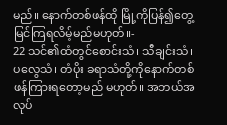မည်။ နောက်တစ်ဖန်ထို မြို့ကိုပြန်၍တွေ့မြင်ကြရလိမ့်မည်မဟုတ်။-
22 သင်၏ထံတွင်စောင်းသံ၊ သီချင်းသံ၊ ပလွေသံ၊ တံပိုး ခရာသံတို့ကိုနောက်တစ်ဖန်ကြားရတော့မည် မဟုတ်။ အဘယ်အလုပ်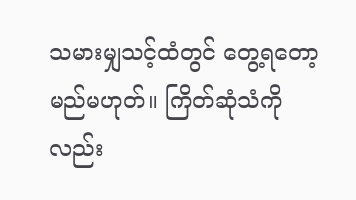သမားမျှသင့်ထံတွင် တွေ့ရတော့မည်မဟုတ်။ ကြိတ်ဆုံသံကိုလည်း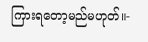ကြားရတော့မည်မဟုတ်။-